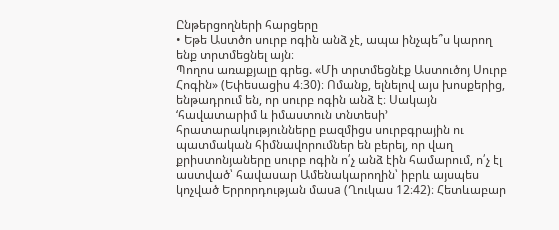Ընթերցողների հարցերը
• Եթե Աստծո սուրբ ոգին անձ չէ, ապա ինչպե՞ս կարող ենք տրտմեցնել այն։
Պողոս առաքյալը գրեց. «Մի տրտմեցնէք Աստուծոյ Սուրբ Հոգին» (Եփեսացիս 4։30)։ Ոմանք, ելնելով այս խոսքերից, ենթադրում են, որ սուրբ ոգին անձ է։ Սակայն ‘հավատարիմ և իմաստուն տնտեսի’ հրատարակությունները բազմիցս սուրբգրային ու պատմական հիմնավորումներ են բերել, որ վաղ քրիստոնյաները սուրբ ոգին ո՛չ անձ էին համարում, ո՛չ էլ աստված՝ հավասար Ամենակարողին՝ իբրև այսպես կոչված Երրորդության մասa (Ղուկաս 12։42)։ Հետևաբար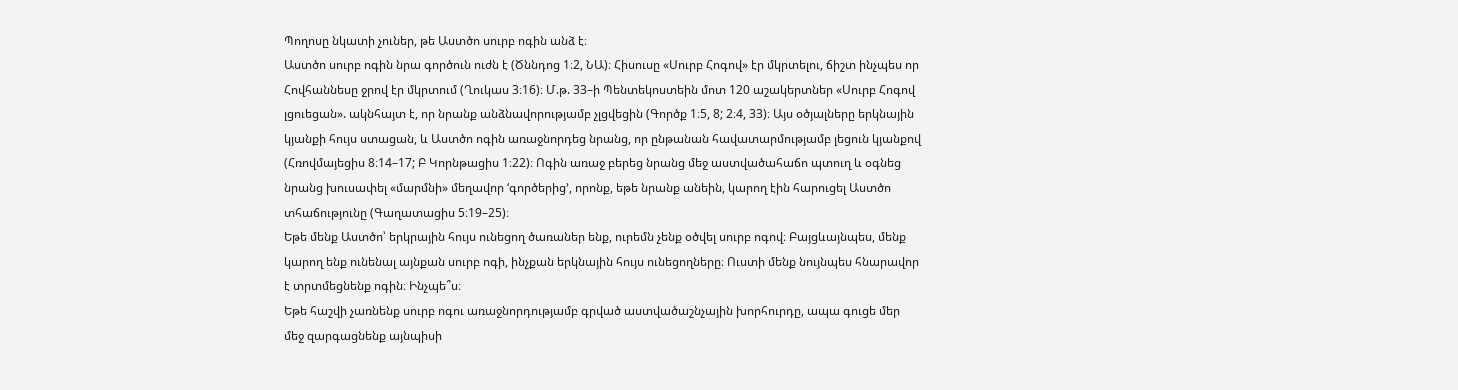Պողոսը նկատի չուներ, թե Աստծո սուրբ ոգին անձ է։
Աստծո սուրբ ոգին նրա գործուն ուժն է (Ծննդոց 1։2, ՆԱ)։ Հիսուսը «Սուրբ Հոգով» էր մկրտելու, ճիշտ ինչպես որ Հովհաննեսը ջրով էր մկրտում (Ղուկաս 3։16)։ Մ.թ. 33–ի Պենտեկոստեին մոտ 120 աշակերտներ «Սուրբ Հոգով լցուեցան». ակնհայտ է, որ նրանք անձնավորությամբ չլցվեցին (Գործք 1։5, 8; 2։4, 33)։ Այս օծյալները երկնային կյանքի հույս ստացան, և Աստծո ոգին առաջնորդեց նրանց, որ ընթանան հավատարմությամբ լեցուն կյանքով (Հռովմայեցիս 8։14–17; Բ Կորնթացիս 1։22)։ Ոգին առաջ բերեց նրանց մեջ աստվածահաճո պտուղ և օգնեց նրանց խուսափել «մարմնի» մեղավոր ‘գործերից’, որոնք, եթե նրանք անեին, կարող էին հարուցել Աստծո տհաճությունը (Գաղատացիս 5։19–25)։
Եթե մենք Աստծո՝ երկրային հույս ունեցող ծառաներ ենք, ուրեմն չենք օծվել սուրբ ոգով։ Բայցևայնպես, մենք կարող ենք ունենալ այնքան սուրբ ոգի, ինչքան երկնային հույս ունեցողները։ Ուստի մենք նույնպես հնարավոր է տրտմեցնենք ոգին։ Ինչպե՞ս։
Եթե հաշվի չառնենք սուրբ ոգու առաջնորդությամբ գրված աստվածաշնչային խորհուրդը, ապա գուցե մեր մեջ զարգացնենք այնպիսի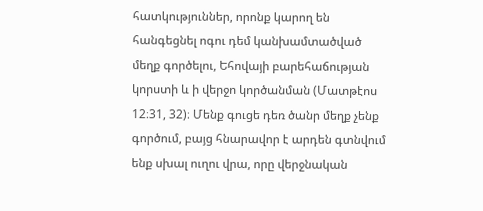հատկություններ, որոնք կարող են հանգեցնել ոգու դեմ կանխամտածված մեղք գործելու, Եհովայի բարեհաճության կորստի և ի վերջո կործանման (Մատթէոս 12։31, 32)։ Մենք գուցե դեռ ծանր մեղք չենք գործում, բայց հնարավոր է արդեն գտնվում ենք սխալ ուղու վրա, որը վերջնական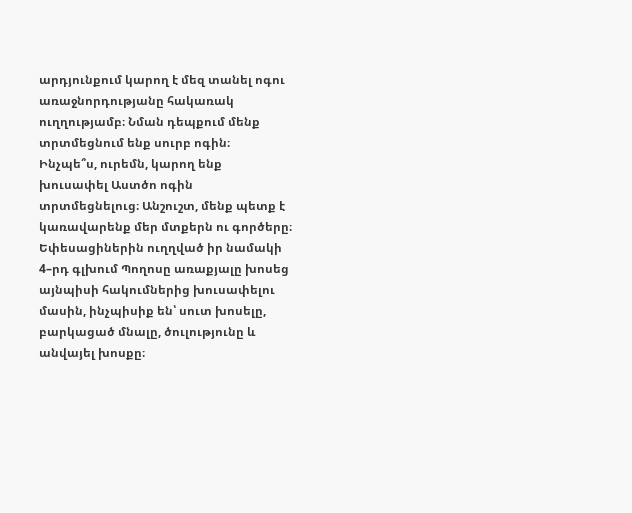արդյունքում կարող է մեզ տանել ոգու առաջնորդությանը հակառակ ուղղությամբ։ Նման դեպքում մենք տրտմեցնում ենք սուրբ ոգին։
Ինչպե՞ս, ուրեմն, կարող ենք խուսափել Աստծո ոգին տրտմեցնելուց։ Անշուշտ, մենք պետք է կառավարենք մեր մտքերն ու գործերը։ Եփեսացիներին ուղղված իր նամակի 4–րդ գլխում Պողոսը առաքյալը խոսեց այնպիսի հակումներից խուսափելու մասին, ինչպիսիք են՝ սուտ խոսելը, բարկացած մնալը, ծուլությունը և անվայել խոսքը։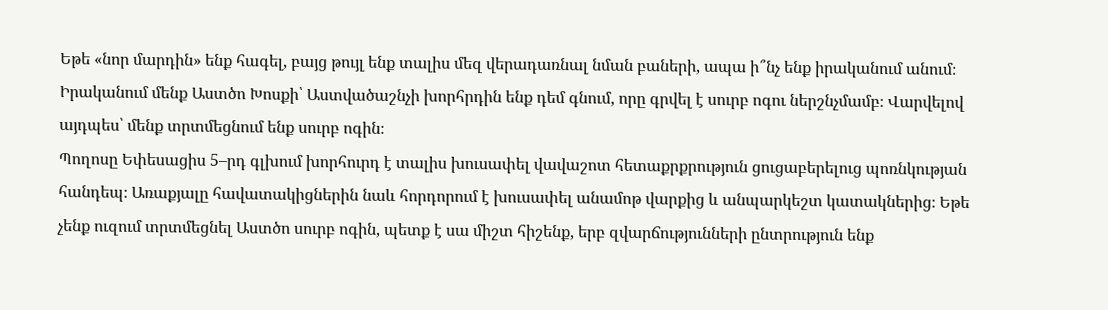Եթե «նոր մարդին» ենք հագել, բայց թույլ ենք տալիս մեզ վերադառնալ նման բաների, ապա ի՞նչ ենք իրականում անում։ Իրականում մենք Աստծո Խոսքի՝ Աստվածաշնչի խորհրդին ենք դեմ գնում, որը գրվել է սուրբ ոգու ներշնչմամբ։ Վարվելով այդպես՝ մենք տրտմեցնում ենք սուրբ ոգին։
Պողոսը Եփեսացիս 5–րդ գլխում խորհուրդ է տալիս խուսափել վավաշոտ հետաքրքրություն ցուցաբերելուց պոռնկության հանդեպ։ Առաքյալը հավատակիցներին նաև հորդորում է խուսափել անամոթ վարքից և անպարկեշտ կատակներից։ Եթե չենք ուզում տրտմեցնել Աստծո սուրբ ոգին, պետք է սա միշտ հիշենք, երբ զվարճությունների ընտրություն ենք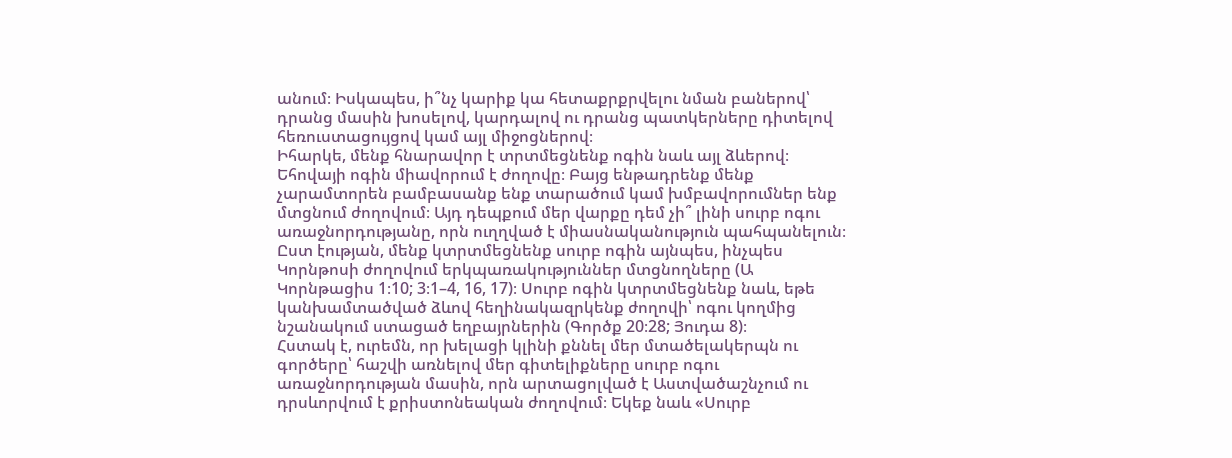անում։ Իսկապես, ի՞նչ կարիք կա հետաքրքրվելու նման բաներով՝ դրանց մասին խոսելով, կարդալով ու դրանց պատկերները դիտելով հեռուստացույցով կամ այլ միջոցներով։
Իհարկե, մենք հնարավոր է տրտմեցնենք ոգին նաև այլ ձևերով։ Եհովայի ոգին միավորում է ժողովը։ Բայց ենթադրենք մենք չարամտորեն բամբասանք ենք տարածում կամ խմբավորումներ ենք մտցնում ժողովում։ Այդ դեպքում մեր վարքը դեմ չի՞ լինի սուրբ ոգու առաջնորդությանը, որն ուղղված է միասնականություն պահպանելուն։ Ըստ էության, մենք կտրտմեցնենք սուրբ ոգին այնպես, ինչպես Կորնթոսի ժողովում երկպառակություններ մտցնողները (Ա Կորնթացիս 1։10; 3։1–4, 16, 17)։ Սուրբ ոգին կտրտմեցնենք նաև, եթե կանխամտածված ձևով հեղինակազրկենք ժողովի՝ ոգու կողմից նշանակում ստացած եղբայրներին (Գործք 20։28; Յուդա 8)։
Հստակ է, ուրեմն, որ խելացի կլինի քննել մեր մտածելակերպն ու գործերը՝ հաշվի առնելով մեր գիտելիքները սուրբ ոգու առաջնորդության մասին, որն արտացոլված է Աստվածաշնչում ու դրսևորվում է քրիստոնեական ժողովում։ Եկեք նաև «Սուրբ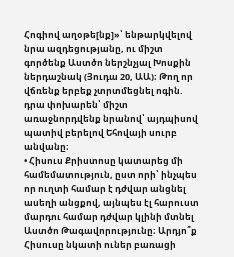Հոգիով աղօթե[նք]»՝ ենթարկվելով նրա ազդեցությանը, ու միշտ գործենք Աստծո ներշնչյալ Խոսքին ներդաշնակ (Յուդա 20, ԱԱ)։ Թող որ վճռենք երբեք չտրտմեցնել ոգին. դրա փոխարեն՝ միշտ առաջնորդվենք նրանով՝ այդպիսով պատիվ բերելով Եհովայի սուրբ անվանը։
• Հիսուս Քրիստոսը կատարեց մի համեմատություն, ըստ որի՝ ինչպես որ ուղտի համար է դժվար անցնել ասեղի անցքով, այնպես էլ հարուստ մարդու համար դժվար կլինի մտնել Աստծո Թագավորությունը։ Արդյո՞ք Հիսուսը նկատի ուներ բառացի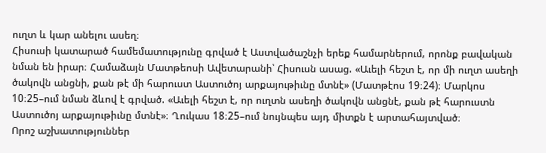ուղտ և կար անելու ասեղ։
Հիսուսի կատարած համեմատությունը գրված է Աստվածաշնչի երեք համարներում, որոնք բավական նման են իրար։ Համաձայն Մատթեոսի Ավետարանի՝ Հիսուսն ասաց. «Աւելի հեշտ է, որ մի ուղտ ասեղի ծակովն անցնի, քան թէ մի հարուստ Աստուծոյ արքայութիւնը մտնէ» (Մատթէոս 19։24)։ Մարկոս 10։25–ում նման ձևով է գրված. «Աւելի հեշտ է, որ ուղտն ասեղի ծակովն անցնէ, քան թէ հարուստն Աստուծոյ արքայութիւնը մտնէ»։ Ղուկաս 18։25–ում նույնպես այդ միտքն է արտահայտված։
Որոշ աշխատություններ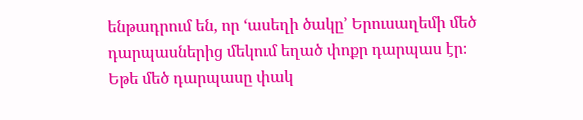ենթադրում են, որ ‘ասեղի ծակը’ Երուսաղեմի մեծ դարպասներից մեկում եղած փոքր դարպաս էր։ Եթե մեծ դարպասը փակ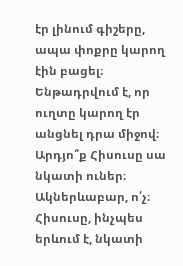էր լինում գիշերը, ապա փոքրը կարող էին բացել։ Ենթադրվում է, որ ուղտը կարող էր անցնել դրա միջով։ Արդյո՞ք Հիսուսը սա նկատի ուներ։
Ակներևաբար, ո՛չ։ Հիսուսը, ինչպես երևում է, նկատի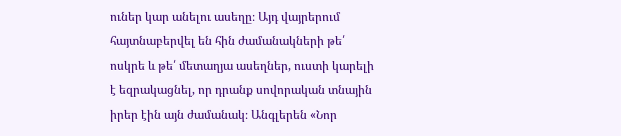ուներ կար անելու ասեղը։ Այդ վայրերում հայտնաբերվել են հին ժամանակների թե՛ ոսկրե և թե՛ մետաղյա ասեղներ, ուստի կարելի է եզրակացնել, որ դրանք սովորական տնային իրեր էին այն ժամանակ։ Անգլերեն «Նոր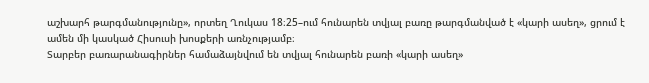աշխարհ թարգմանությունը», որտեղ Ղուկաս 18։25–ում հունարեն տվյալ բառը թարգմանված է «կարի ասեղ», ցրում է ամեն մի կասկած Հիսուսի խոսքերի առնչությամբ։
Տարբեր բառարանագիրներ համաձայնվում են տվյալ հունարեն բառի «կարի ասեղ»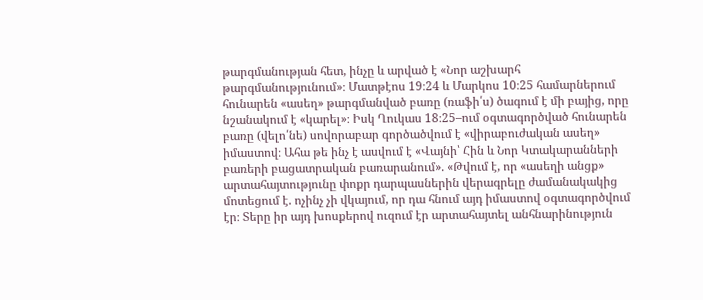թարգմանության հետ, ինչը և արված է «Նոր աշխարհ թարգմանությունում»։ Մատթէոս 19։24 և Մարկոս 10։25 համարներում հունարեն «ասեղ» թարգմանված բառը (ռաֆի՛ս) ծագում է մի բայից, որը նշանակում է «կարել»։ Իսկ Ղուկաս 18։25–ում օգտագործված հունարեն բառը (վելո՛նե) սովորաբար գործածվում է «վիրաբուժական ասեղ» իմաստով։ Ահա թե ինչ է ասվում է «Վայնի՝ Հին և Նոր Կտակարանների բառերի բացատրական բառարանում». «Թվում է, որ «ասեղի անցք» արտահայտությունը փոքր դարպասներին վերագրելը ժամանակակից մոտեցում է. ոչինչ չի վկայում, որ դա հնում այդ իմաստով օգտագործվում էր։ Տերը իր այդ խոսքերով ուզում էր արտահայտել անհնարինություն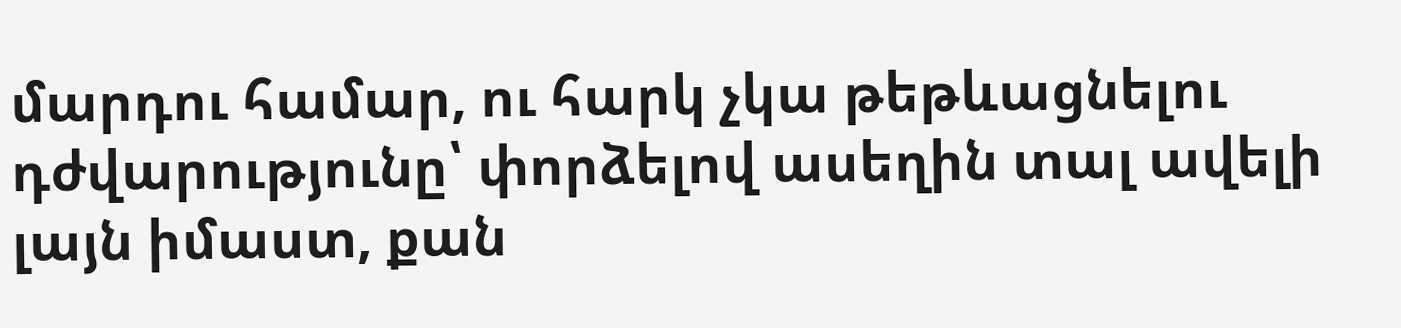մարդու համար, ու հարկ չկա թեթևացնելու դժվարությունը՝ փորձելով ասեղին տալ ավելի լայն իմաստ, քան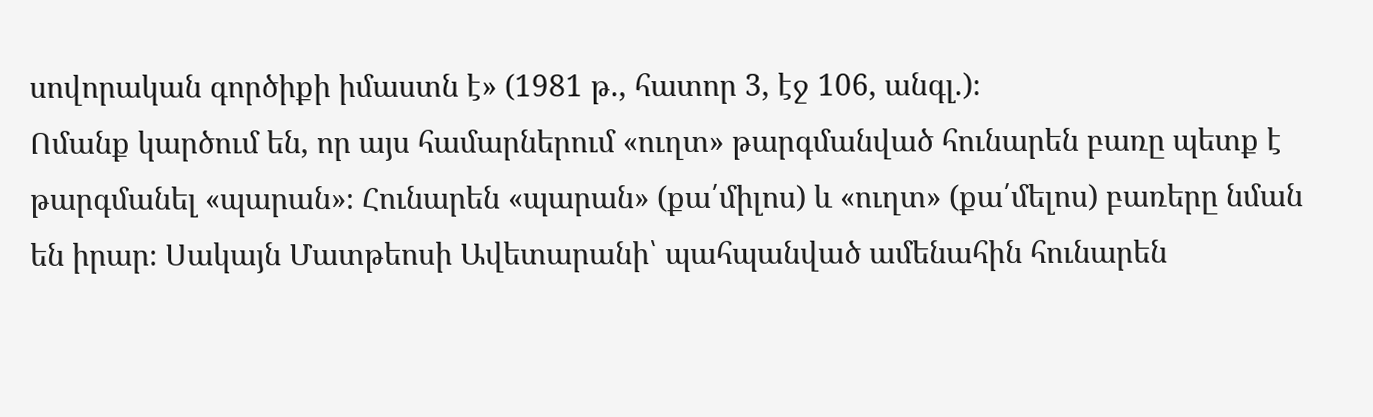սովորական գործիքի իմաստն է» (1981 թ., հատոր 3, էջ 106, անգլ.)։
Ոմանք կարծում են, որ այս համարներում «ուղտ» թարգմանված հունարեն բառը պետք է թարգմանել «պարան»։ Հունարեն «պարան» (քա՛միլոս) և «ուղտ» (քա՛մելոս) բառերը նման են իրար։ Սակայն Մատթեոսի Ավետարանի՝ պահպանված ամենահին հունարեն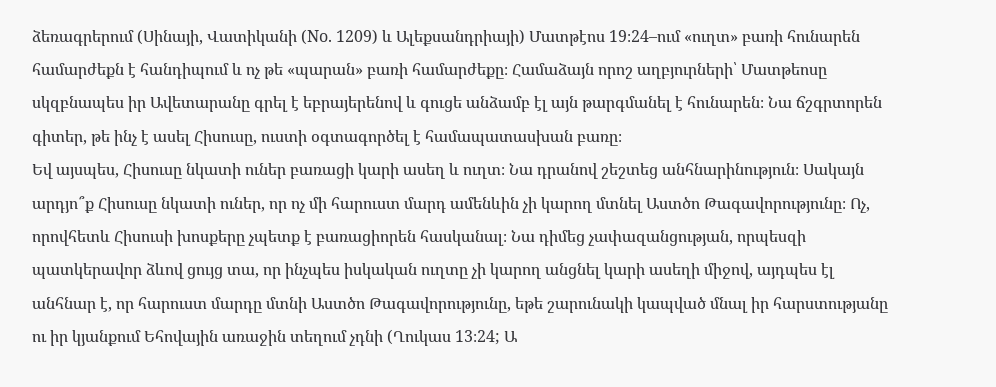ձեռագրերում (Սինայի, Վատիկանի (No. 1209) և Ալեքսանդրիայի) Մատթէոս 19։24–ում «ուղտ» բառի հունարեն համարժեքն է հանդիպում և ոչ թե «պարան» բառի համարժեքը։ Համաձայն որոշ աղբյուրների՝ Մատթեոսը սկզբնապես իր Ավետարանը գրել է եբրայերենով և գուցե անձամբ էլ այն թարգմանել է հունարեն։ Նա ճշգրտորեն գիտեր, թե ինչ է ասել Հիսուսը, ուստի օգտագործել է համապատասխան բառը։
Եվ այսպես, Հիսուսը նկատի ուներ բառացի կարի ասեղ և ուղտ։ Նա դրանով շեշտեց անհնարինություն։ Սակայն արդյո՞ք Հիսուսը նկատի ուներ, որ ոչ մի հարուստ մարդ ամենևին չի կարող մտնել Աստծո Թագավորությունը։ Ոչ, որովհետև Հիսուսի խոսքերը չպետք է բառացիորեն հասկանալ։ Նա դիմեց չափազանցության, որպեսզի պատկերավոր ձևով ցույց տա, որ ինչպես իսկական ուղտը չի կարող անցնել կարի ասեղի միջով, այդպես էլ անհնար է, որ հարուստ մարդը մտնի Աստծո Թագավորությունը, եթե շարունակի կապված մնալ իր հարստությանը ու իր կյանքում Եհովային առաջին տեղում չդնի (Ղուկաս 13։24; Ա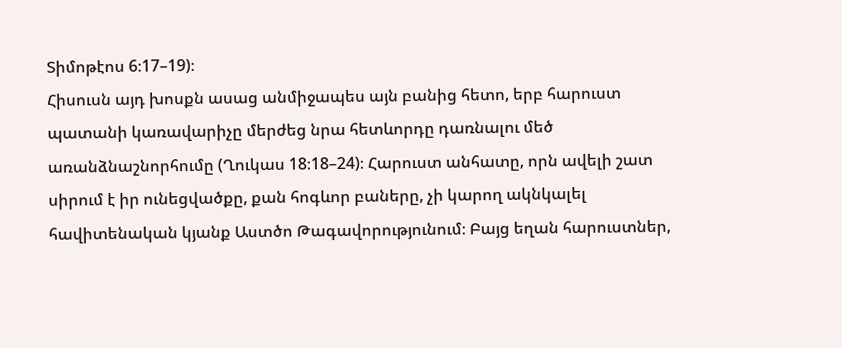Տիմոթէոս 6։17–19)։
Հիսուսն այդ խոսքն ասաց անմիջապես այն բանից հետո, երբ հարուստ պատանի կառավարիչը մերժեց նրա հետևորդը դառնալու մեծ առանձնաշնորհումը (Ղուկաս 18։18–24)։ Հարուստ անհատը, որն ավելի շատ սիրում է իր ունեցվածքը, քան հոգևոր բաները, չի կարող ակնկալել հավիտենական կյանք Աստծո Թագավորությունում։ Բայց եղան հարուստներ,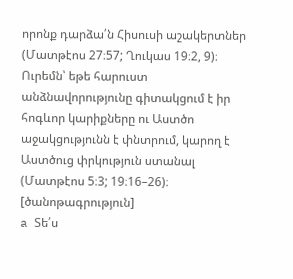որոնք դարձա՛ն Հիսուսի աշակերտներ (Մատթէոս 27։57; Ղուկաս 19։2, 9)։ Ուրեմն՝ եթե հարուստ անձնավորությունը գիտակցում է իր հոգևոր կարիքները ու Աստծո աջակցությունն է փնտրում, կարող է Աստծուց փրկություն ստանալ (Մատթէոս 5։3; 19։16–26)։
[ծանոթագրություն]
a Տե՛ս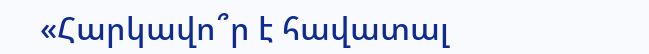«Հարկավո՞ր է հավատալ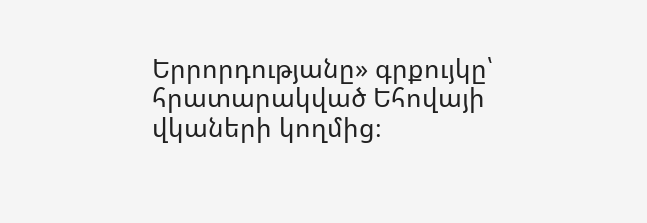Երրորդությանը» գրքույկը՝ հրատարակված Եհովայի վկաների կողմից։